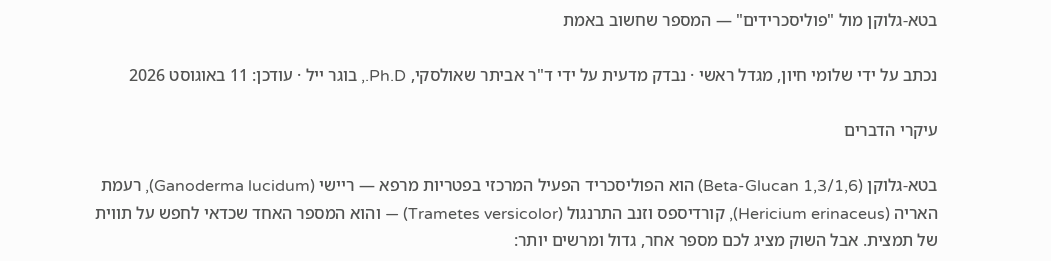בטא-גלוקן מול "פוליסכרידים" — המספר שחשוב באמת

נכתב על ידי שלומי חיון, מגדל ראשי · נבדק מדעית על ידי ד"ר אביתר שאולסקי, Ph.D., בוגר ייל · עודכן: 11 באוגוסט 2026

עיקרי הדברים

בטא-גלוקן (Beta-Glucan 1,3/1,6) הוא הפוליסכריד הפעיל המרכזי בפטריות מרפא — ריישי (Ganoderma lucidum), רעמת האריה (Hericium erinaceus), קורדיספס וזנב התרנגול (Trametes versicolor) — והוא המספר האחד שכדאי לחפש על תווית של תמצית. אבל השוק מציג לכם מספר אחר, גדול ומרשים יותר: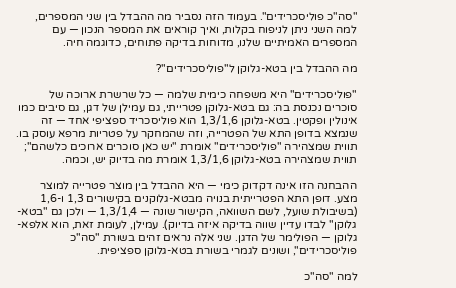"סה"כ פוליסכרידים". בעמוד הזה נסביר מה ההבדל בין שני המספרים, למה השני ניתן לניפוח בקלות, ואיך קוראים את המספר הנכון — עם המספרים האמיתיים שלנו, מדוחות בדיקה פתוחים, כדוגמה חיה.

מה ההבדל בין בטא-גלוקן ל"פוליסכרידים"?

"פוליסכרידים" היא משפחה כימית שלמה — כל שרשרת ארוכה של סוכרים נכנסת בה: גם בטא-גלוקן פטרייתי, גם עמילן של דגן, גם סיבים כמו אינולין ופקטין. בטא-גלוקן 1,3/1,6 הוא פוליסכריד ספציפי אחד — זה שנמצא בדופן התא של הפטרייה, וזה שהמחקר על פטריות מרפא עוסק בו. תווית שמצהירה "פוליסכרידים" אומרת "יש כאן סוכרים ארוכים כלשהם"; תווית שמצהירה בטא-גלוקן 1,3/1,6 אומרת מה בדיוק יש, וכמה.

ההבחנה הזו אינה דקדוק כימי — היא ההבדל בין מוצר פטרייה למוצר מצע. דופן התא הפטרייתית בנויה מבטא-גלוקנים בקישורים 1,3 ו-1,6 (בשיבולת שועל, לשם השוואה, הקישור שונה — 1,3/1,4 — ולכן גם "בטא-גלוקן" לבדו עדיין שווה בדיקה איזה בדיוק). עמילן, לעומת זאת, הוא אלפא-גלוקן — הפולימר של הדגן. שני אלה נראים זהים בשורת "סה"כ פוליסכרידים", ושונים לגמרי בשורת בטא-גלוקן ספציפית.

למה "סה"כ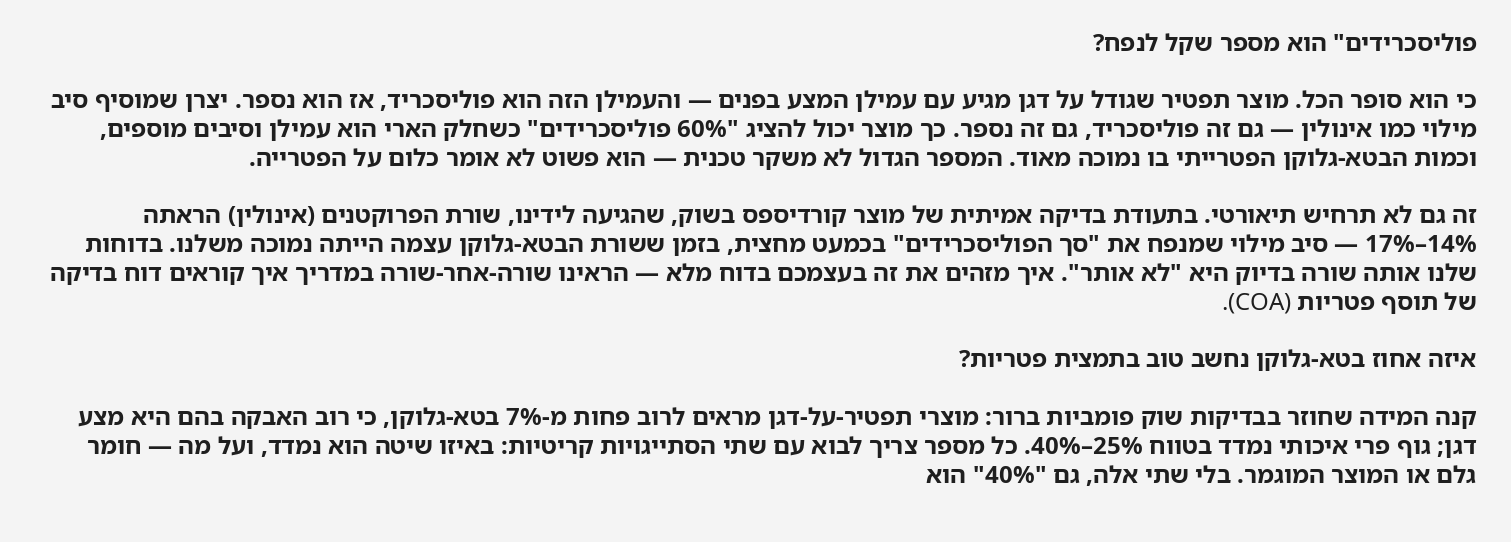פוליסכרידים" הוא מספר שקל לנפח?

כי הוא סופר הכל. מוצר תפטיר שגודל על דגן מגיע עם עמילן המצע בפנים — והעמילן הזה הוא פוליסכריד, אז הוא נספר. יצרן שמוסיף סיב מילוי כמו אינולין — גם זה פוליסכריד, גם זה נספר. כך מוצר יכול להציג "60% פוליסכרידים" כשחלק הארי הוא עמילן וסיבים מוספים, וכמות הבטא-גלוקן הפטרייתי בו נמוכה מאוד. המספר הגדול לא משקר טכנית — הוא פשוט לא אומר כלום על הפטרייה.

זה גם לא תרחיש תיאורטי. בתעודת בדיקה אמיתית של מוצר קורדיספס בשוק, שהגיעה לידינו, שורת הפרוקטנים (אינולין) הראתה 14%–17% — סיב מילוי שמנפח את "סך הפוליסכרידים" בכמעט מחצית, בזמן ששורת הבטא-גלוקן עצמה הייתה נמוכה משלנו. בדוחות שלנו אותה שורה בדיוק היא "לא אותר". איך מזהים את זה בעצמכם בדוח מלא — הראינו שורה-אחר-שורה במדריך איך קוראים דוח בדיקה של תוסף פטריות (COA).

איזה אחוז בטא-גלוקן נחשב טוב בתמצית פטריות?

קנה המידה שחוזר בבדיקות שוק פומביות ברור: מוצרי תפטיר-על-דגן מראים לרוב פחות מ-7% בטא-גלוקן, כי רוב האבקה בהם היא מצע דגן; גוף פרי איכותי נמדד בטווח 25%–40%. כל מספר צריך לבוא עם שתי הסתייגויות קריטיות: באיזו שיטה הוא נמדד, ועל מה — חומר גלם או המוצר המוגמר. בלי שתי אלה, גם "40%" הוא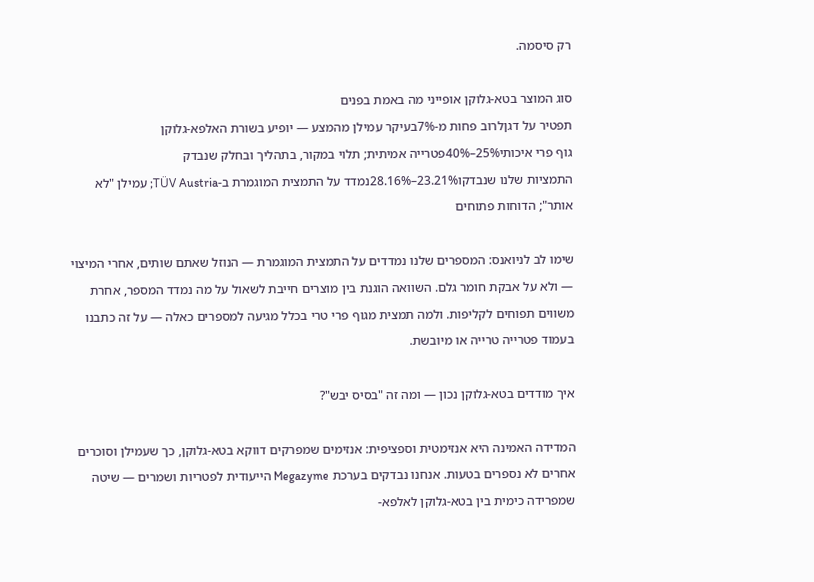רק סיסמה.

סוג המוצר בטא-גלוקן אופייני מה באמת בפנים
תפטיר על דגןלרוב פחות מ-7%בעיקר עמילן מהמצע — יופיע בשורת האלפא-גלוקן
גוף פרי איכותי25%–40%פטרייה אמיתית; תלוי במקור, בתהליך ובחלק שנבדק
התמציות שלנו שנבדקו23.21%–28.16%נמדד על התמצית המוגמרת ב-TÜV Austria; עמילן "לא אותר"; הדוחות פתוחים

שימו לב לניואנס: המספרים שלנו נמדדים על התמצית המוגמרת — הנוזל שאתם שותים, אחרי המיצוי — ולא על אבקת חומר גלם. השוואה הוגנת בין מוצרים חייבת לשאול על מה נמדד המספר, אחרת משווים תפוחים לקליפות. ולמה תמצית מגוף פרי טרי בכלל מגיעה למספרים כאלה — על זה כתבנו בעמוד פטרייה טרייה או מיובשת.

איך מודדים בטא-גלוקן נכון — ומה זה "בסיס יבש"?

המדידה האמינה היא אנזימטית וספציפית: אנזימים שמפרקים דווקא בטא-גלוקן, כך שעמילן וסוכרים אחרים לא נספרים בטעות. אנחנו נבדקים בערכת Megazyme הייעודית לפטריות ושמרים — שיטה שמפרידה כימית בין בטא-גלוקן לאלפא-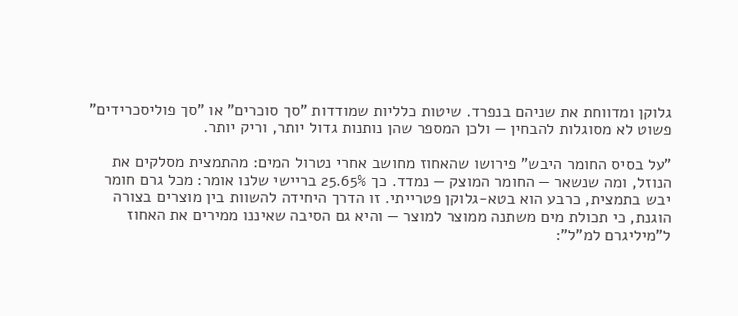גלוקן ומדווחת את שניהם בנפרד. שיטות כלליות שמודדות "סך סוכרים" או "סך פוליסכרידים" פשוט לא מסוגלות להבחין — ולכן המספר שהן נותנות גדול יותר, וריק יותר.

"על בסיס החומר היבש" פירושו שהאחוז מחושב אחרי נטרול המים: מהתמצית מסלקים את הנוזל, ומה שנשאר — החומר המוצק — נמדד. כך 25.65% בריישי שלנו אומר: מכל גרם חומר יבש בתמצית, כרבע הוא בטא-גלוקן פטרייתי. זו הדרך היחידה להשוות בין מוצרים בצורה הוגנת, כי תכולת מים משתנה ממוצר למוצר — והיא גם הסיבה שאיננו ממירים את האחוז ל"מיליגרם למ"ל":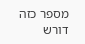מספר כזה דורש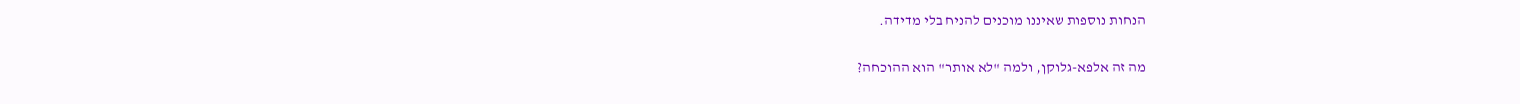הנחות נוספות שאיננו מוכנים להניח בלי מדידה.

מה זה אלפא-גלוקן, ולמה "לא אותר" הוא ההוכחה?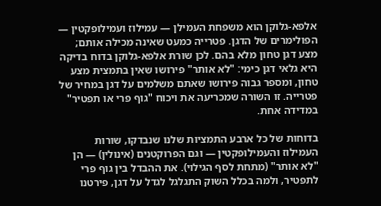אלפא-גלוקן הוא משפחת העמילן — עמילוז ועמילופקטין — הפולימרים של הדגן. פטרייה כמעט שאינה מכילה אותם; מצע דגן טחון מלא בהם. לכן שורת אלפא-גלוקן בדוח בדיקה היא גלאי דגן כימי: "לא אותר" פירושו שאין בתמצית מצע טחון, ומספר גבוה פירושו שאתם משלמים על דגן במחיר של פטרייה. זו השורה שמכריעה את ויכוח "גוף פרי או תפטיר" במדידה אחת.

בדוחות של כל ארבע התמציות שלנו שנבדקו, שורות העמילוז והעמילופקטין — וגם הפרוקטנים (אינולין) — הן "לא אותר" (מתחת לסף הגילוי). את ההבדל בין גוף פרי לתפטיר, ולמה בכלל השוק התגלגל לגדל על דגן, פירטנו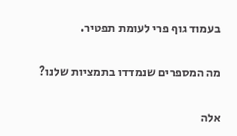בעמוד גוף פרי לעומת תפטיר.

מה המספרים שנמדדו בתמציות שלנו?

אלה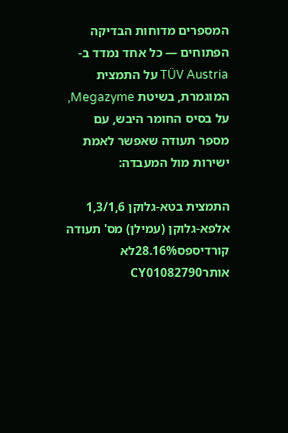המספרים מדוחות הבדיקה הפתוחים — כל אחד נמדד ב-TÜV Austria על התמצית המוגמרת, בשיטת Megazyme, על בסיס החומר היבש, עם מספר תעודה שאפשר לאמת ישירות מול המעבדה:

התמצית בטא-גלוקן 1,3/1,6 אלפא-גלוקן (עמילן) מס' תעודה
קורדיספס28.16%לא אותרCY01082790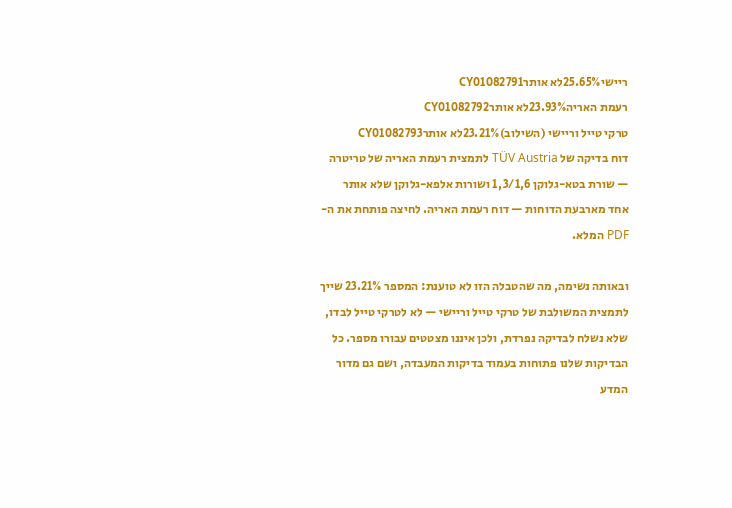ריישי25.65%לא אותרCY01082791
רעמת האריה23.93%לא אותרCY01082792
טרקי טייל וריישי (השילוב)23.21%לא אותרCY01082793
דוח בדיקה של TÜV Austria לתמצית רעמת האריה של טריטרה — שורת בטא-גלוקן 1,3/1,6 ושורות אלפא-גלוקן שלא אותר
אחד מארבעת הדוחות — דוח רעמת האריה. לחיצה פותחת את ה-PDF המלא.

ובאותה נשימה, מה שהטבלה הזו לא טוענת: המספר 23.21% שייך לתמצית המשולבת של טרקי טייל וריישי — לא לטרקי טייל לבדו, שלא נשלח לבדיקה נפרדת, ולכן איננו מצטטים עבורו מספר. כל הבדיקות שלנו פתוחות בעמוד בדיקות המעבדה, ושם גם מדור המדע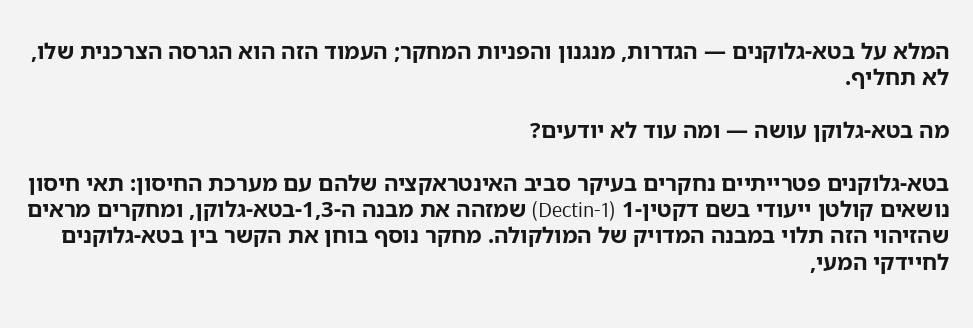המלא על בטא-גלוקנים — הגדרות, מנגנון והפניות המחקר; העמוד הזה הוא הגרסה הצרכנית שלו, לא תחליף.

מה בטא-גלוקן עושה — ומה עוד לא יודעים?

בטא-גלוקנים פטרייתיים נחקרים בעיקר סביב האינטראקציה שלהם עם מערכת החיסון: תאי חיסון נושאים קולטן ייעודי בשם דקטין-1 (Dectin-1) שמזהה את מבנה ה-1,3-בטא-גלוקן, ומחקרים מראים שהזיהוי הזה תלוי במבנה המדויק של המולקולה. מחקר נוסף בוחן את הקשר בין בטא-גלוקנים לחיידקי המעי,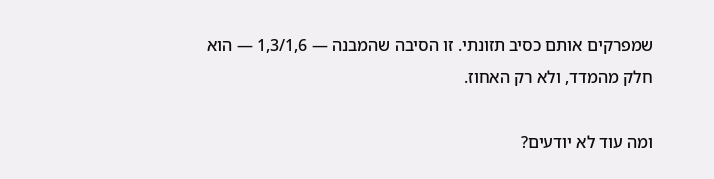שמפרקים אותם כסיב תזונתי. זו הסיבה שהמבנה — 1,3/1,6 — הוא חלק מהמדד, ולא רק האחוז.

ומה עוד לא יודעים?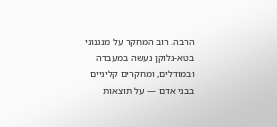הרבה. רוב המחקר על מנגנוני בטא-גלוקן נעשה במעבדה ובמודלים, ומחקרים קליניים בבני אדם — על תוצאות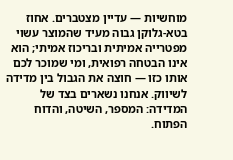מוחשיות — עדיין מצטברים. אחוז בטא-גלוקן גבוה מעיד שהמוצר עשוי מפטרייה אמיתית ובריכוז אמיתי; הוא אינו הבטחה רפואית, ומי שמוכר לכם אותו כזו — חוצה את הגבול בין מדידה לשיווק. אנחנו נשארים בצד של המדידה: המספר, השיטה, והדוח הפתוח.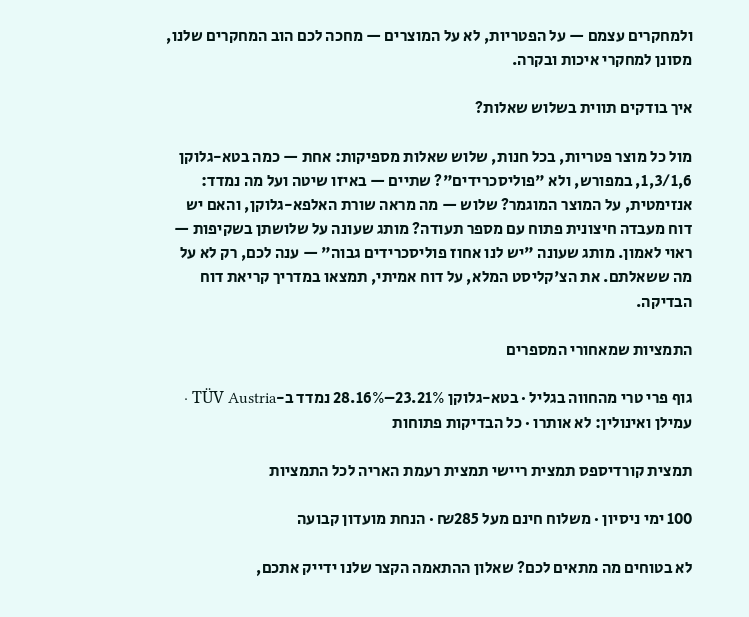ולמחקרים עצמם — על הפטריות, לא על המוצרים — מחכה לכם הוב המחקרים שלנו, מסונן למחקרי איכות ובקרה.

איך בודקים תווית בשלוש שאלות?

מול כל מוצר פטריות, בכל חנות, שלוש שאלות מספיקות: אחת — כמה בטא-גלוקן 1,3/1,6, במפורש, ולא "פוליסכרידים"? שתיים — באיזו שיטה ועל מה נמדד: אנזימטית, על המוצר המוגמר? שלוש — מה מראה שורת האלפא-גלוקן, והאם יש דוח מעבדה חיצונית פתוח עם מספר תעודה? מותג שעונה על שלושתן בשקיפות — ראוי לאמון. מותג שעונה "יש לנו אחוז פוליסכרידים גבוה" — ענה לכם, רק לא על מה ששאלתם. את הצ'קליסט המלא, על דוח אמיתי, תמצאו במדריך קריאת דוח הבדיקה.

התמציות שמאחורי המספרים

גוף פרי טרי מהחווה בגליל · בטא-גלוקן 23.21%–28.16% נמדד ב-TÜV Austria · עמילן ואינולין: לא אותרו · כל הבדיקות פתוחות

תמצית קורדיספס תמצית ריישי תמצית רעמת האריה לכל התמציות

100 ימי ניסיון · משלוח חינם מעל ₪285 · הנחת מועדון קבועה

לא בטוחים מה מתאים לכם? שאלון ההתאמה הקצר שלנו ידייק אתכם,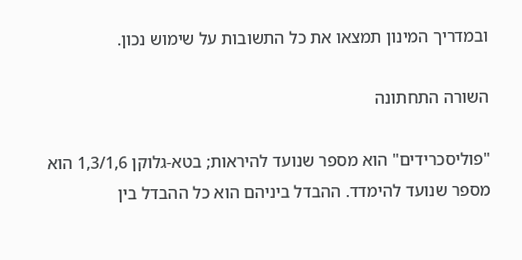ובמדריך המינון תמצאו את כל התשובות על שימוש נכון.

השורה התחתונה

"פוליסכרידים" הוא מספר שנועד להיראות; בטא-גלוקן 1,3/1,6 הוא מספר שנועד להימדד. ההבדל ביניהם הוא כל ההבדל בין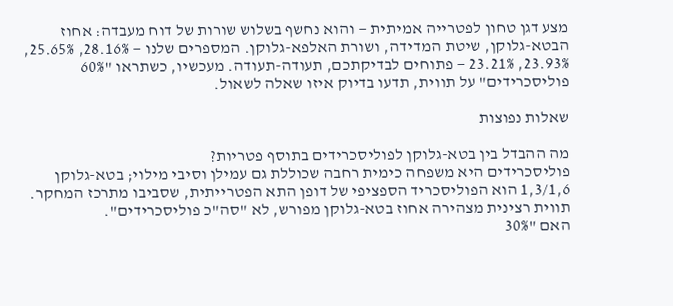מצע דגן טחון לפטרייה אמיתית — והוא נחשף בשלוש שורות של דוח מעבדה: אחוז הבטא-גלוקן, שיטת המדידה, ושורת האלפא-גלוקן. המספרים שלנו — 28.16%, 25.65%, 23.93%, 23.21% — פתוחים לבדיקתכם, תעודה-תעודה. מעכשיו, כשתראו "60% פוליסכרידים" על תווית, תדעו בדיוק איזו שאלה לשאול.

שאלות נפוצות

מה ההבדל בין בטא-גלוקן לפוליסכרידים בתוסף פטריות?
פוליסכרידים היא משפחה כימית רחבה שכוללת גם עמילן וסיבי מילוי; בטא-גלוקן 1,3/1,6 הוא הפוליסכריד הספציפי של דופן התא הפטרייתית, שסביבו מתרכז המחקר. תווית רצינית מצהירה אחוז בטא-גלוקן מפורש, לא "סה"כ פוליסכרידים".
האם "30%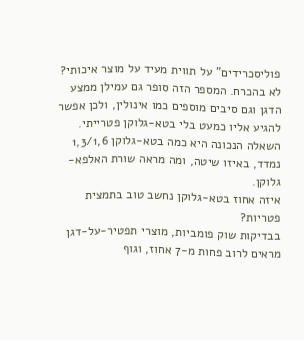פוליסכרידים" על תווית מעיד על מוצר איכותי?
לא בהכרח. המספר הזה סופר גם עמילן ממצע הדגן וגם סיבים מוספים כמו אינולין, ולכן אפשר להגיע אליו כמעט בלי בטא-גלוקן פטרייתי. השאלה הנכונה היא כמה בטא-גלוקן 1,3/1,6 נמדד, באיזו שיטה, ומה מראה שורת האלפא-גלוקן.
איזה אחוז בטא-גלוקן נחשב טוב בתמצית פטריות?
בבדיקות שוק פומביות, מוצרי תפטיר-על-דגן מראים לרוב פחות מ-7 אחוז, וגוף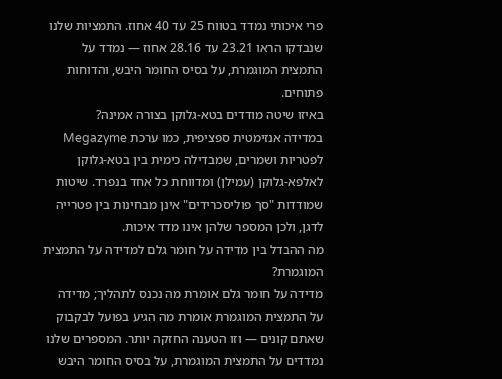פרי איכותי נמדד בטווח 25 עד 40 אחוז. התמציות שלנו שנבדקו הראו 23.21 עד 28.16 אחוז — נמדד על התמצית המוגמרת, על בסיס החומר היבש, והדוחות פתוחים.
באיזו שיטה מודדים בטא-גלוקן בצורה אמינה?
במדידה אנזימטית ספציפית, כמו ערכת Megazyme לפטריות ושמרים, שמבדילה כימית בין בטא-גלוקן לאלפא-גלוקן (עמילן) ומדווחת כל אחד בנפרד. שיטות שמודדות "סך פוליסכרידים" אינן מבחינות בין פטרייה לדגן, ולכן המספר שלהן אינו מדד איכות.
מה ההבדל בין מדידה על חומר גלם למדידה על התמצית המוגמרת?
מדידה על חומר גלם אומרת מה נכנס לתהליך; מדידה על התמצית המוגמרת אומרת מה הגיע בפועל לבקבוק שאתם קונים — וזו הטענה החזקה יותר. המספרים שלנו נמדדים על התמצית המוגמרת, על בסיס החומר היבש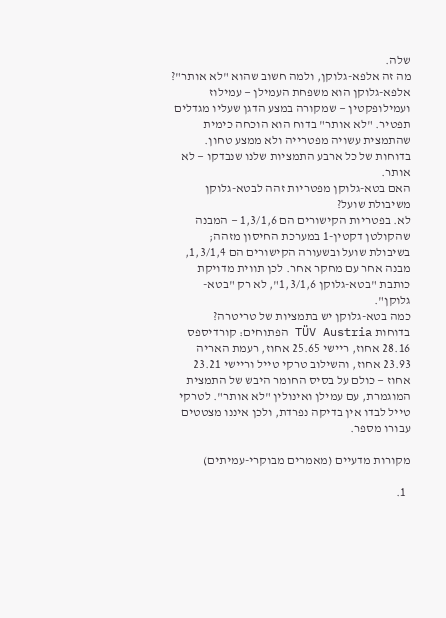שלה.
מה זה אלפא-גלוקן, ולמה חשוב שהוא "לא אותר"?
אלפא-גלוקן הוא משפחת העמילן — עמילוז ועמילופקטין — שמקורה במצע הדגן שעליו מגדלים תפטיר. "לא אותר" בדוח הוא הוכחה כימית שהתמצית עשויה מפטרייה ולא ממצע טחון. בדוחות של כל ארבע התמציות שלנו שנבדקו — לא אותר.
האם בטא-גלוקן מפטריות זהה לבטא-גלוקן משיבולת שועל?
לא. בפטריות הקישורים הם 1,3/1,6 — המבנה שהקולטן דקטין-1 במערכת החיסון מזהה; בשיבולת שועל ובשעורה הקישורים הם 1,3/1,4, מבנה אחר עם מחקר אחר. לכן תווית מדויקת כותבת "בטא-גלוקן 1,3/1,6", לא רק "בטא-גלוקן".
כמה בטא-גלוקן יש בתמציות של טריטרה?
בדוחות TÜV Austria הפתוחים: קורדיספס 28.16 אחוז, ריישי 25.65 אחוז, רעמת האריה 23.93 אחוז, והשילוב טרקי טייל וריישי 23.21 אחוז — כולם על בסיס החומר היבש של התמצית המוגמרת, עם עמילן ואינולין "לא אותר". לטרקי טייל לבדו אין בדיקה נפרדת, ולכן איננו מצטטים עבורו מספר.

מקורות מדעיים (מאמרים מבוקרי-עמיתים)

  1.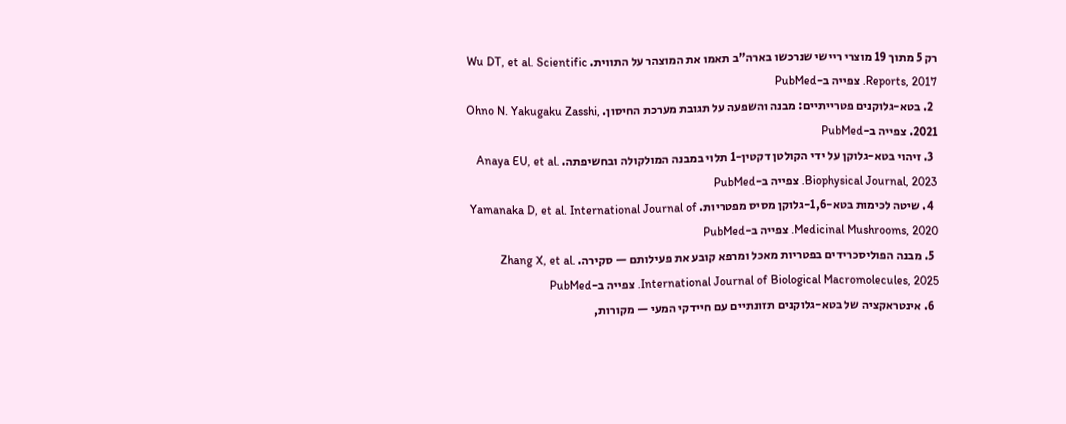רק 5 מתוך 19 מוצרי ריישי שנרכשו בארה"ב תאמו את המוצהר על התווית. Wu DT, et al. Scientific Reports, 2017. צפייה ב-PubMed
  2. בטא-גלוקנים פטרייתיים: מבנה והשפעה על תגובת מערכת החיסון. Ohno N. Yakugaku Zasshi, 2021. צפייה ב-PubMed
  3. זיהוי בטא-גלוקן על ידי הקולטן דקטין-1 תלוי במבנה המולקולה ובחשיפתה. Anaya EU, et al. Biophysical Journal, 2023. צפייה ב-PubMed
  4. שיטה לכימות בטא-1,6-גלוקן מסיס מפטריות. Yamanaka D, et al. International Journal of Medicinal Mushrooms, 2020. צפייה ב-PubMed
  5. מבנה הפוליסכרידים בפטריות מאכל ומרפא קובע את פעילותם — סקירה. Zhang X, et al. International Journal of Biological Macromolecules, 2025. צפייה ב-PubMed
  6. אינטראקציה של בטא-גלוקנים תזונתיים עם חיידקי המעי — מקורות,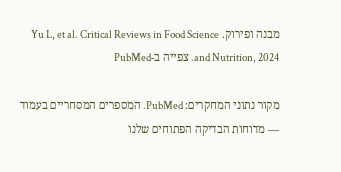מבנה ופירוק. Yu L, et al. Critical Reviews in Food Science and Nutrition, 2024. צפייה ב-PubMed

מקור נתוני המחקרים: PubMed. המספרים המסחריים בעמוד — מדוחות הבדיקה הפתוחים שלנו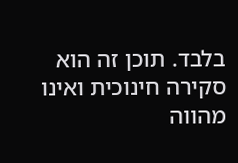בלבד. תוכן זה הוא סקירה חינוכית ואינו מהווה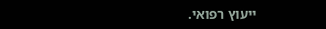ייעוץ רפואי.